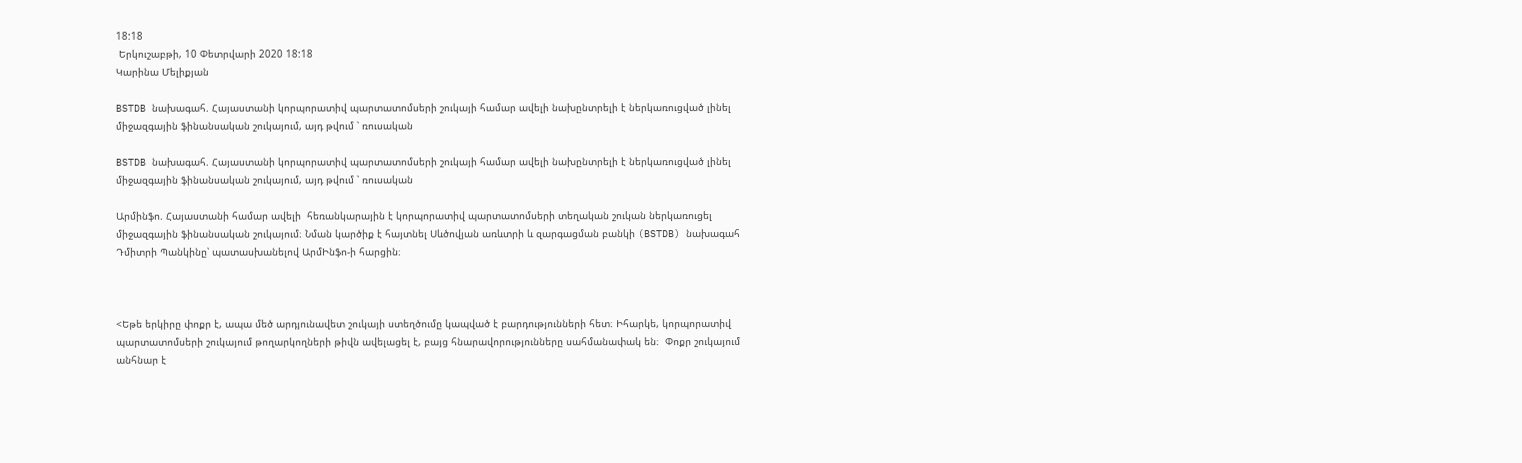18:18
 Երկուշաբթի, 10 Փետրվարի 2020 18:18
Կարինա Մելիքյան

BSTDB նախագահ. Հայաստանի կորպորատիվ պարտատոմսերի շուկայի համար ավելի նախընտրելի է ներկառուցված լինել միջազգային ֆինանսական շուկայում, այդ թվում ՝ ռուսական

BSTDB նախագահ. Հայաստանի կորպորատիվ պարտատոմսերի շուկայի համար ավելի նախընտրելի է ներկառուցված լինել միջազգային ֆինանսական շուկայում, այդ թվում ՝ ռուսական

Արմինֆո. Հայաստանի համար ավելի  հեռանկարային է կորպորատիվ պարտատոմսերի տեղական շուկան ներկառուցել միջազգային ֆինանսական շուկայում։ Նման կարծիք է հայտնել Սևծովյան առևտրի և զարգացման բանկի (BSTDB) նախագահ Դմիտրի Պանկինը՝ պատասխանելով ԱրմԻնֆո-ի հարցին։



<Եթե երկիրը փոքր է, ապա մեծ արդյունավետ շուկայի ստեղծումը կապված է բարդությունների հետ։ Իհարկե, կորպորատիվ պարտատոմսերի շուկայում թողարկողների թիվն ավելացել է, բայց հնարավորությունները սահմանափակ են։  Փոքր շուկայում անհնար է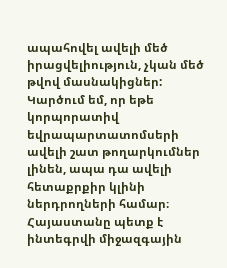ապահովել ավելի մեծ իրացվելիություն, չկան մեծ թվով մասնակիցներ: Կարծում եմ, որ եթե կորպորատիվ եվրապարտատոմսերի ավելի շատ թողարկումներ լինեն, ապա դա ավելի հետաքրքիր կլինի ներդրողների համար։  Հայաստանը պետք է ինտեգրվի միջազգային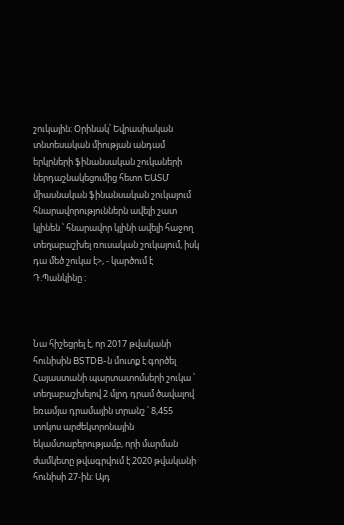շուկային։ Օրինակ՝ Եվրասիական տնտեսական միության անդամ երկրների ֆինանսական շուկաների ներդաշնակեցումից հետո ԵԱՏՄ միասնական ֆինանսական շուկայում հնարավորություններն ավելի շատ կլինեն ՝ հնարավոր կլինի ավելի հաջող տեղաբաշխել ռուսական շուկայում, իսկ դա մեծ շուկա է>, - կարծում է Դ.Պանկինը ։



Նա հիշեցրել է, որ 2017 թվականի հունիսին BSTDB-ն մուտք է գործել Հայաստանի պարտատոմսերի շուկա ՝ տեղաբաշխելով 2 մլրդ դրամ ծավալով եռամյա դրամային տրանշ ՝ 8,455 տոկոս արժեկտրոնային եկամտաբերությամբ, որի մարման ժամկետը թվագրվում է 2020 թվականի հունիսի 27-ին: Այդ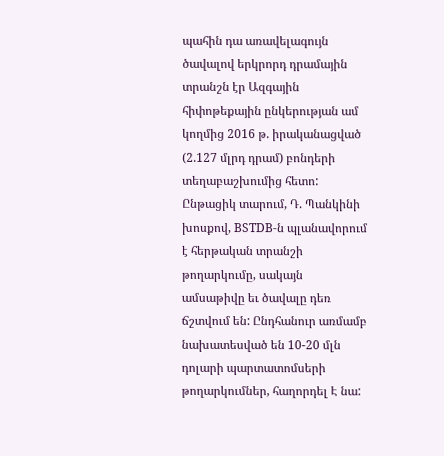պահին դա առավելագույն ծավալով երկրորդ դրամային տրանշն էր Ազգային հիփոթեքային ընկերության ամ կողմից 2016 թ. իրականացված (2.127 մլրդ դրամ) բոնդերի տեղաբաշխումից հետո: Ընթացիկ տարում, Դ. Պանկինի խոսքով, BSTDB-ն պլանավորում է հերթական տրանշի թողարկումը, սակայն ամսաթիվը եւ ծավալը դեռ ճշտվում են: Ընդհանուր առմամբ նախատեսված են 10-20 մլն դոլարի պարտատոմսերի թողարկումներ, հաղորդել Է նա: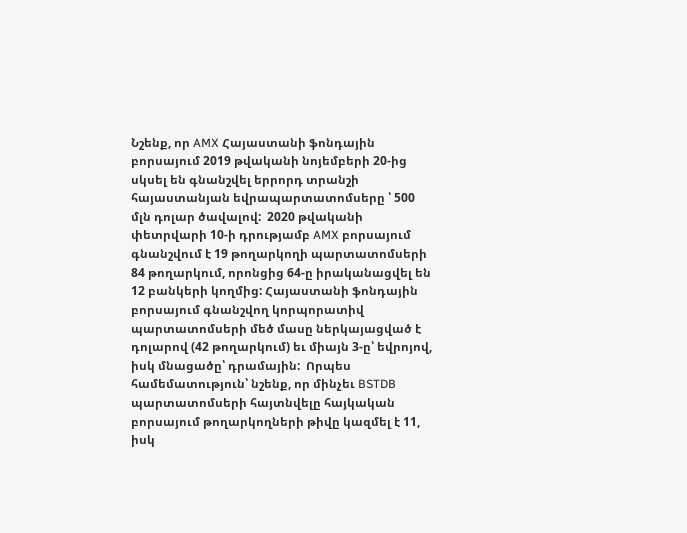Նշենք, որ AMX Հայաստանի ֆոնդային բորսայում 2019 թվականի նոյեմբերի 20-ից սկսել են գնանշվել երրորդ տրանշի հայաստանյան եվրապարտատոմսերը ՝ 500 մլն դոլար ծավալով:  2020 թվականի փետրվարի 10-ի դրությամբ AMX բորսայում գնանշվում է 19 թողարկողի պարտատոմսերի 84 թողարկում, որոնցից 64-ը իրականացվել են 12 բանկերի կողմից: Հայաստանի ֆոնդային բորսայում գնանշվող կորպորատիվ պարտատոմսերի մեծ մասը ներկայացված է դոլարով (42 թողարկում) եւ միայն 3-ը՝ եվրոյով, իսկ մնացածը՝ դրամային:  Որպես համեմատություն՝ նշենք, որ մինչեւ BSTDB պարտատոմսերի հայտնվելը հայկական բորսայում թողարկողների թիվը կազմել է 11, իսկ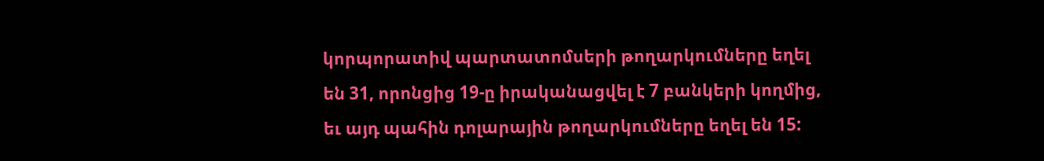կորպորատիվ պարտատոմսերի թողարկումները եղել են 31, որոնցից 19-ը իրականացվել է 7 բանկերի կողմից, եւ այդ պահին դոլարային թողարկումները եղել են 15: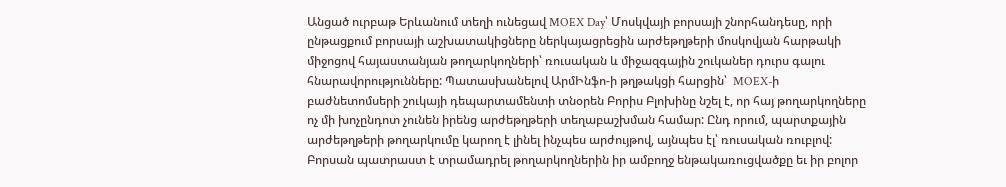Անցած ուրբաթ Երևանում տեղի ունեցավ MOEX Day՝ Մոսկվայի բորսայի շնորհանդեսը, որի ընթացքում բորսայի աշխատակիցները ներկայացրեցին արժեթղթերի մոսկովյան հարթակի միջոցով հայաստանյան թողարկողների՝ ռուսական և միջազգային շուկաներ դուրս գալու հնարավորությունները: Պատասխանելով ԱրմԻնֆո-ի թղթակցի հարցին՝  MOEX-ի բաժնետոմսերի շուկայի դեպարտամենտի տնօրեն Բորիս Բլոխինը նշել է, որ հայ թողարկողները ոչ մի խոչընդոտ չունեն իրենց արժեթղթերի տեղաբաշխման համար: Ընդ որում, պարտքային արժեթղթերի թողարկումը կարող է լինել ինչպես արժույթով, այնպես էլ՝ ռուսական ռուբլով: Բորսան պատրաստ է տրամադրել թողարկողներին իր ամբողջ ենթակառուցվածքը եւ իր բոլոր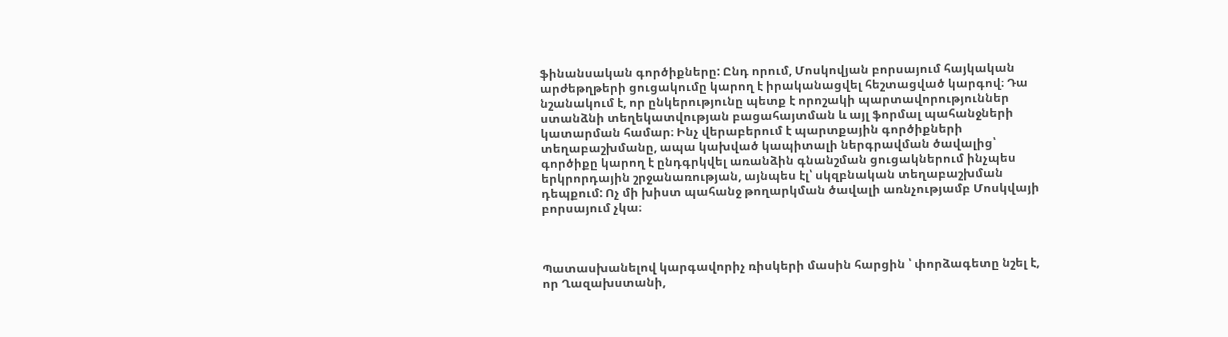ֆինանսական գործիքները: Ընդ որում, Մոսկովյան բորսայում հայկական արժեթղթերի ցուցակումը կարող է իրականացվել հեշտացված կարգով։ Դա նշանակում է, որ ընկերությունը պետք է որոշակի պարտավորություններ ստանձնի տեղեկատվության բացահայտման և այլ ֆորմալ պահանջների կատարման համար։ Ինչ վերաբերում է պարտքային գործիքների տեղաբաշխմանը, ապա կախված կապիտալի ներգրավման ծավալից՝ գործիքը կարող է ընդգրկվել առանձին գնանշման ցուցակներում ինչպես երկրորդային շրջանառության, այնպես էլ՝ սկզբնական տեղաբաշխման դեպքում: Ոչ մի խիստ պահանջ թողարկման ծավալի առնչությամբ Մոսկվայի բորսայում չկա։



Պատասխանելով կարգավորիչ ռիսկերի մասին հարցին ՝ փորձագետը նշել է, որ Ղազախստանի,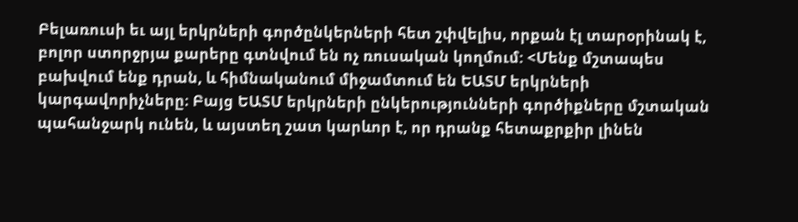Բելառուսի եւ այլ երկրների գործընկերների հետ շփվելիս, որքան էլ տարօրինակ է, բոլոր ստորջրյա քարերը գտնվում են ոչ ռուսական կողմում: <Մենք մշտապես բախվում ենք դրան, և հիմնականում միջամտում են ԵԱՏՄ երկրների կարգավորիչները։ Բայց ԵԱՏՄ երկրների ընկերությունների գործիքները մշտական պահանջարկ ունեն, և այստեղ շատ կարևոր է, որ դրանք հետաքրքիր լինեն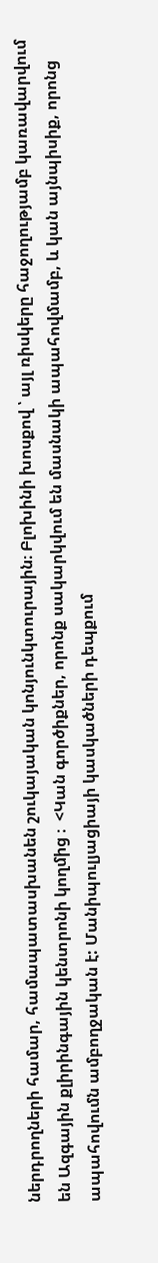ներդրողների համար, համապատասխանեն շուկայական կոնյունկտուրային։ Բլոխինի խոսքով ՝ այլ ռիսկերը հաջողությամբ կառավարվում են Ազգային քլիրինգային կենտրոնի կողմից ։  <Կան գործիքներ, որոնք սակարկվում են մասնակի ապահովմամբ, և կան այնպիսիք, որոնց ապահովումն ամբողջական է: Մանիպուլյացիայի կասկածների դեպքում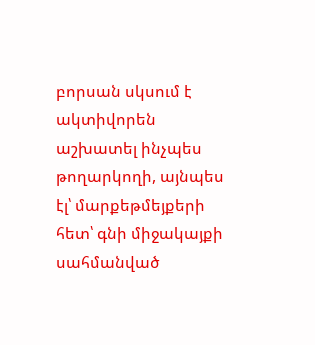բորսան սկսում է ակտիվորեն աշխատել ինչպես թողարկողի, այնպես էլ՝ մարքեթմեյքերի հետ՝ գնի միջակայքի սահմանված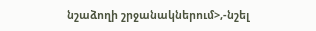նշաձողի շրջանակներում>,-նշել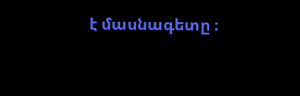է մասնագետը ։